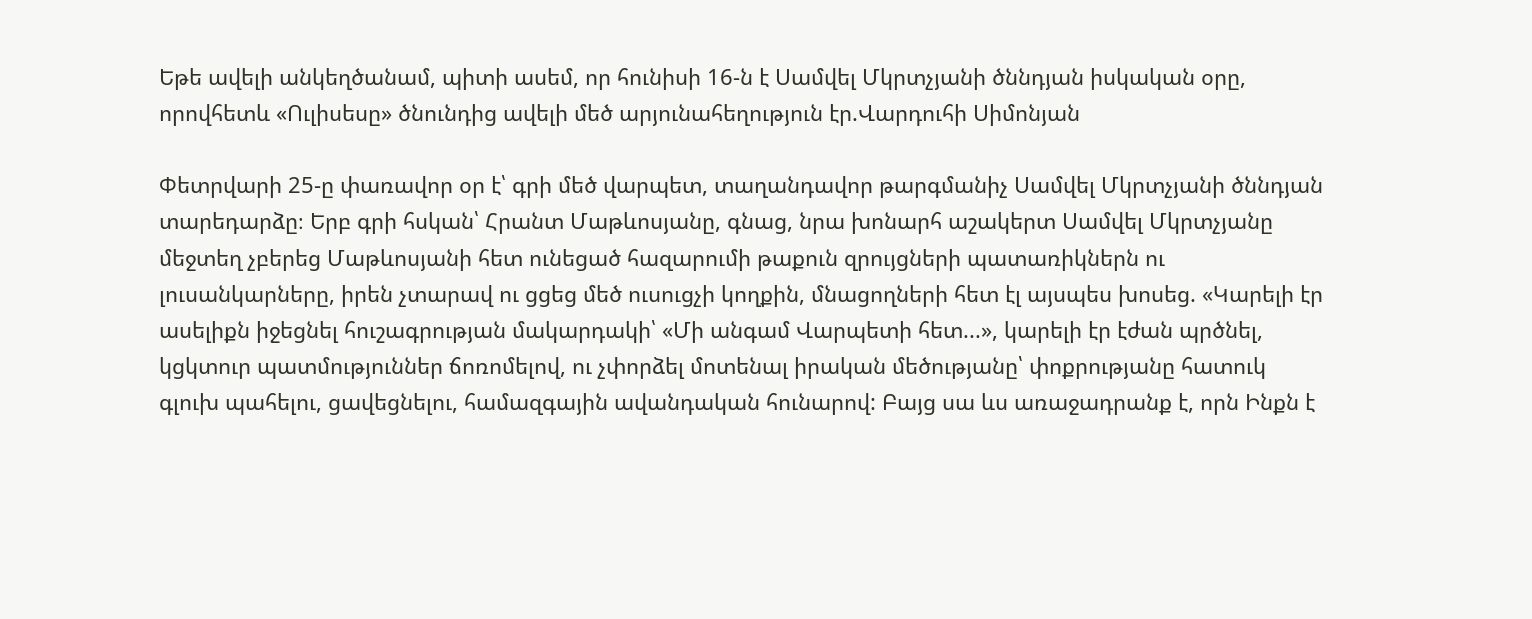Եթե ավելի անկեղծանամ, պիտի ասեմ, որ հունիսի 16-ն է Սամվել Մկրտչյանի ծննդյան իսկական օրը, որովհետև «Ուլիսեսը» ծնունդից ավելի մեծ արյունահեղություն էր.Վարդուհի Սիմոնյան

Փետրվարի 25-ը փառավոր օր է՝ գրի մեծ վարպետ, տաղանդավոր թարգմանիչ Սամվել Մկրտչյանի ծննդյան տարեդարձը։ Երբ գրի հսկան՝ Հրանտ Մաթևոսյանը, գնաց, նրա խոնարհ աշակերտ Սամվել Մկրտչյանը մեջտեղ չբերեց Մաթևոսյանի հետ ունեցած հազարումի թաքուն զրույցների պատառիկներն ու լուսանկարները, իրեն չտարավ ու ցցեց մեծ ուսուցչի կողքին, մնացողների հետ էլ այսպես խոսեց. «Կարելի էր ասելիքն իջեցնել հուշագրության մակարդակի՝ «Մի անգամ Վարպետի հետ...», կարելի էր էժան պրծնել, կցկտուր պատմություններ ճոռոմելով, ու չփորձել մոտենալ իրական մեծությանը՝ փոքրությանը հատուկ գլուխ պահելու, ցավեցնելու, համազգային ավանդական հունարով: Բայց սա ևս առաջադրանք է, որն Ինքն է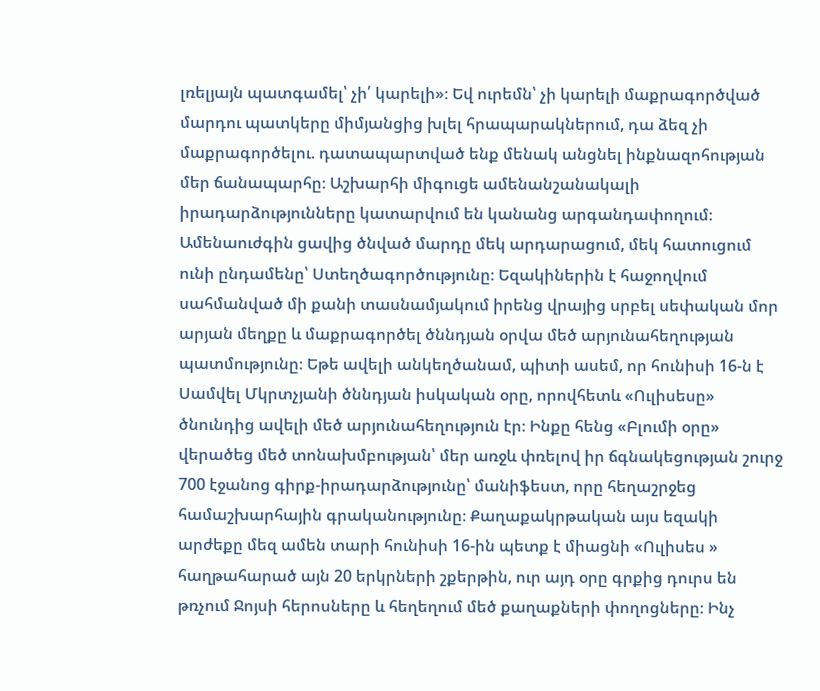լռելյայն պատգամել՝ չի՛ կարելի»։ Եվ ուրեմն՝ չի կարելի մաքրագործված մարդու պատկերը միմյանցից խլել հրապարակներում, դա ձեզ չի մաքրագործելու. դատապարտված ենք մենակ անցնել ինքնազոհության մեր ճանապարհը։ Աշխարհի միգուցե ամենանշանակալի իրադարձությունները կատարվում են կանանց արգանդափողում։ Ամենաուժգին ցավից ծնված մարդը մեկ արդարացում, մեկ հատուցում ունի ընդամենը՝ Ստեղծագործությունը։ Եզակիներին է հաջողվում սահմանված մի քանի տասնամյակում իրենց վրայից սրբել սեփական մոր արյան մեղքը և մաքրագործել ծննդյան օրվա մեծ արյունահեղության պատմությունը։ Եթե ավելի անկեղծանամ, պիտի ասեմ, որ հունիսի 16-ն է Սամվել Մկրտչյանի ծննդյան իսկական օրը, որովհետև «Ուլիսեսը» ծնունդից ավելի մեծ արյունահեղություն էր։ Ինքը հենց «Բլումի օրը» վերածեց մեծ տոնախմբության՝ մեր առջև փռելով իր ճգնակեցության շուրջ 700 էջանոց գիրք-իրադարձությունը՝ մանիֆեստ, որը հեղաշրջեց համաշխարհային գրականությունը։ Քաղաքակրթական այս եզակի արժեքը մեզ ամեն տարի հունիսի 16-ին պետք է միացնի «Ուլիսես » հաղթահարած այն 20 երկրների շքերթին, ուր այդ օրը գրքից դուրս են թռչում Ջոյսի հերոսները և հեղեղում մեծ քաղաքների փողոցները։ Ինչ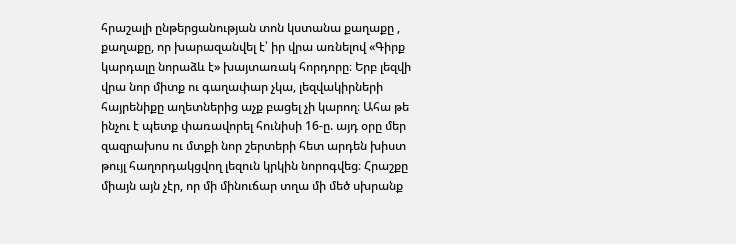հրաշալի ընթերցանության տոն կստանա քաղաքը , քաղաքը, որ խարազանվել է՝ իր վրա առնելով «Գիրք կարդալը նորաձև է» խայտառակ հորդորը։ Երբ լեզվի վրա նոր միտք ու գաղափար չկա, լեզվակիրների հայրենիքը աղետներից աչք բացել չի կարող։ Ահա թե ինչու է պետք փառավորել հունիսի 16-ը. այդ օրը մեր զազրախոս ու մտքի նոր շերտերի հետ արդեն խիստ թույլ հաղորդակցվող լեզուն կրկին նորոգվեց։ Հրաշքը միայն այն չէր, որ մի մինուճար տղա մի մեծ սխրանք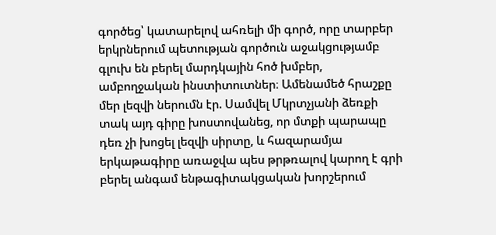գործեց՝ կատարելով ահռելի մի գործ, որը տարբեր երկրներում պետության գործուն աջակցությամբ գլուխ են բերել մարդկային հոծ խմբեր, ամբողջական ինստիտուտներ։ Ամենամեծ հրաշքը մեր լեզվի ներումն էր. Սամվել Մկրտչյանի ձեռքի տակ այդ գիրը խոստովանեց, որ մտքի պարապը դեռ չի խոցել լեզվի սիրտը, և հազարամյա երկաթագիրը առաջվա պես թրթռալով կարող է գրի բերել անգամ ենթագիտակցական խորշերում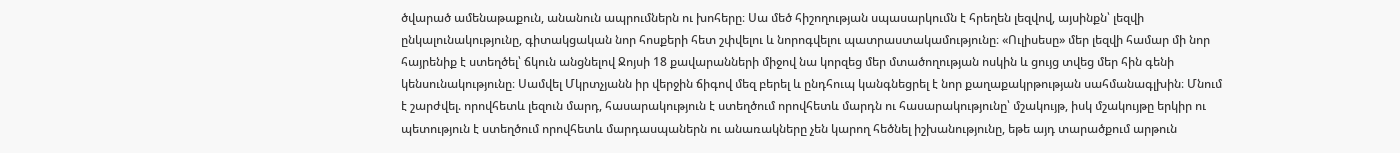ծվարած ամենաթաքուն, անանուն ապրումներն ու խոհերը։ Սա մեծ հիշողության սպասարկումն է հրեղեն լեզվով, այսինքն՝ լեզվի ընկալունակությունը, գիտակցական նոր հոսքերի հետ շփվելու և նորոգվելու պատրաստակամությունը։ «Ուլիսեսը» մեր լեզվի համար մի նոր հայրենիք է ստեղծել՝ ճկուն անցնելով Ջոյսի 18 քավարանների միջով նա կորզեց մեր մտածողության ոսկին և ցույց տվեց մեր հին գենի կենսունակությունը։ Սամվել Մկրտչյանն իր վերջին ճիգով մեզ բերել և ընդհուպ կանգնեցրել է նոր քաղաքակրթության սահմանագլխին։ Մնում է շարժվել. որովհետև լեզուն մարդ, հասարակություն է ստեղծում որովհետև մարդն ու հասարակությունը՝ մշակույթ, իսկ մշակույթը երկիր ու պետություն է ստեղծում որովհետև մարդասպաներն ու անառակները չեն կարող հեծնել իշխանությունը, եթե այդ տարածքում արթուն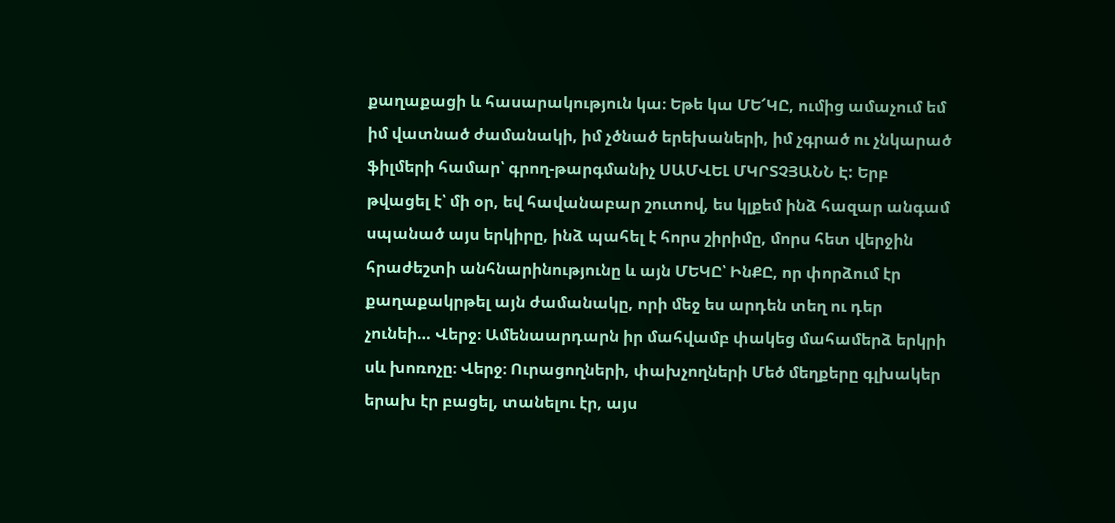քաղաքացի և հասարակություն կա։ Եթե կա ՄԵ՜ԿԸ, ումից ամաչում եմ իմ վատնած ժամանակի, իմ չծնած երեխաների, իմ չգրած ու չնկարած ֆիլմերի համար՝ գրող-թարգմանիչ ՍԱՄՎԵԼ ՄԿՐՏՉՅԱՆՆ Է: Երբ թվացել է՝ մի օր, եվ հավանաբար շուտով, ես կլքեմ ինձ հազար անգամ սպանած այս երկիրը, ինձ պահել է հորս շիրիմը, մորս հետ վերջին հրաժեշտի անհնարինությունը և այն ՄԵԿԸ՝ ԻնՔԸ, որ փորձում էր քաղաքակրթել այն ժամանակը, որի մեջ ես արդեն տեղ ու դեր չունեի… Վերջ։ Ամենաարդարն իր մահվամբ փակեց մահամերձ երկրի սև խոռոչը։ Վերջ։ Ուրացողների, փախչողների Մեծ մեղքերը գլխակեր երախ էր բացել, տանելու էր, այս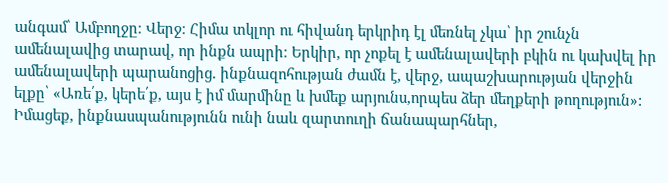անգամ՝ Ամբողջը։ Վերջ։ Հիմա տկլոր ու հիվանդ երկրիդ էլ մեռնել չկա՝ իր շունչն ամենալավից տարավ, որ ինքն ապրի։ Երկիր, որ չոքել է ամենալավերի բկին ու կախվել իր ամենալավերի պարանոցից. ինքնազոհության ժամն է, վերջ, ապաշխարության վերջին ելքը՝ «Առե՛ք, կերե՛ք, այս է իմ մարմինը և խմեք արյունս,որպես ձեր մեղքերի թողություն»: Իմացեք, ինքնասպանությունն ունի նաև զարտուղի ճանապարհներ,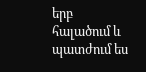երբ հալածում և պատժում ես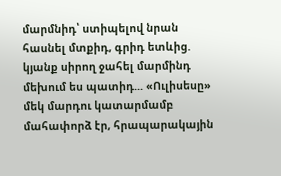մարմնիդ՝ ստիպելով նրան հասնել մտքիդ, գրիդ ետևից. կյանք սիրող ջահել մարմինդ մեխում ես պատիդ... «Ուլիսեսը» մեկ մարդու կատարմամբ մահափորձ էր, հրապարակային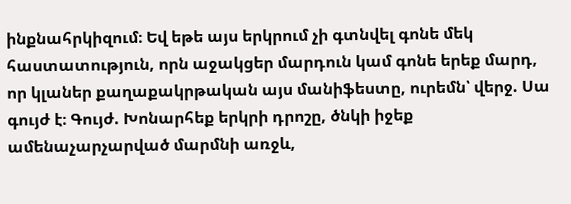ինքնահրկիզում։ Եվ եթե այս երկրում չի գտնվել գոնե մեկ հաստատություն, որն աջակցեր մարդուն կամ գոնե երեք մարդ, որ կլաներ քաղաքակրթական այս մանիֆեստը, ուրեմն՝ վերջ. Սա գույժ է։ Գույժ. Խոնարհեք երկրի դրոշը, ծնկի իջեք ամենաչարչարված մարմնի առջև,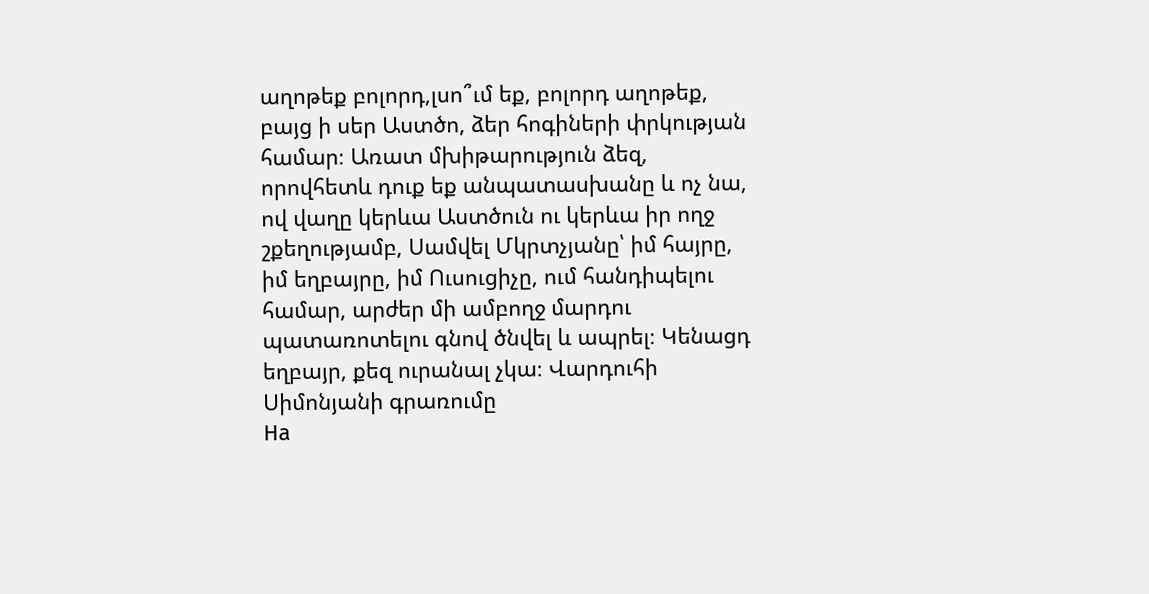աղոթեք բոլորդ,լսո՞ւմ եք, բոլորդ աղոթեք, բայց ի սեր Աստծո, ձեր հոգիների փրկության համար։ Առատ մխիթարություն ձեզ, որովհետև դուք եք անպատասխանը և ոչ նա, ով վաղը կերևա Աստծուն ու կերևա իր ողջ շքեղությամբ, Սամվել Մկրտչյանը՝ իմ հայրը, իմ եղբայրը, իմ Ուսուցիչը, ում հանդիպելու համար, արժեր մի ամբողջ մարդու պատառոտելու գնով ծնվել և ապրել։ Կենացդ եղբայր, քեզ ուրանալ չկա։ Վարդուհի Սիմոնյանի գրառումը
На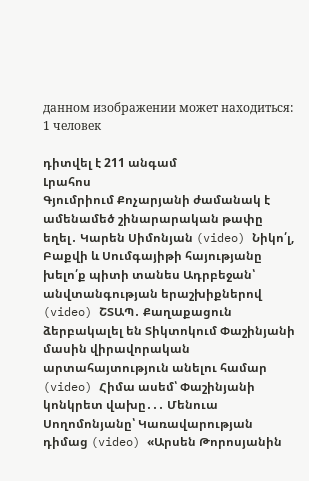данном изображении может находиться: 1 человек

դիտվել է 211 անգամ
Լրահոս
Գյումրիում Քոչարյանի ժամանակ է ամենամեծ շինարարական թափը եղել․ Կարեն Սիմոնյան (video) Նիկո՛լ, Բաքվի և Սումգայիթի հայությանը խելո՛ք պիտի տանես Ադրբեջան՝ անվտանգության երաշխիքներով (video) ՇՏԱՊ․ Քաղաքացուն ձերբակալել են Տիկտոկում Փաշինյանի մասին վիրավորական արտահայտություն անելու համար (video) Հիմա ասեմ՝ Փաշինյանի կոնկրետ վախը․․․ Մենուա Սողոմոնյանը՝ Կառավարության դիմաց (video) «Արսեն Թորոսյանին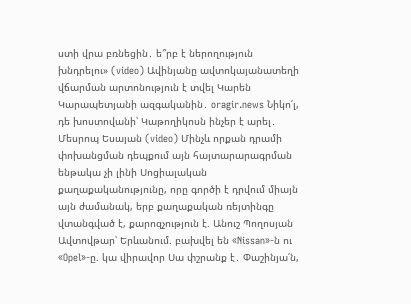ստի վրա բռնեցին․ ե՞րբ է ներողություն խնդրելու» (video) Ավինյանը ավտոկայանատեղի վճարման արտոնություն է տվել Կարեն Կարապետյանի ազգականին․ oragir.news Նիկո՛լ, դե խոստովանի՝ Կաթողիկոսն ինչեր է արել․ Մեսրոպ Եսայան (video) Մինչև որքան դրամի փոխանցման դեպքում այն հայտարարագրման ենթակա չի լինի Սոցիալական քաղաքականությունը, որը գործի է դրվում միայն այն ժամանակ, երբ քաղաքական ռեյտինգը վտանգված է, քարոզչություն է. Անուշ Պողոսյան Ավտովթար՝ Երևանում. բախվել են «Nissan»-ն ու «Opel»-ը. կա վիրավոր Սա փշրանք է․ Փաշինյա՛ն,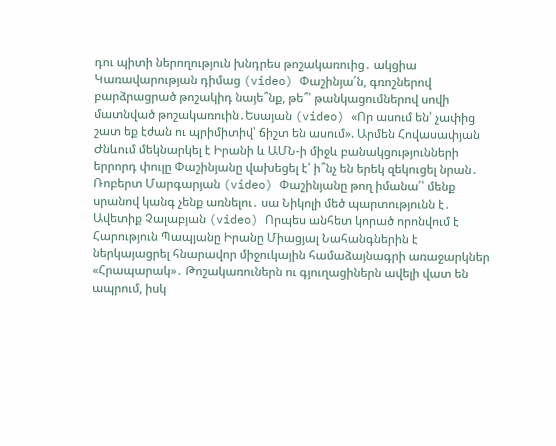դու պիտի ներողություն խնդրես թոշակառուից․ ակցիա Կառավարության դիմաց (video) Փաշինյա՛ն, գռոշներով բարձրացրած թոշակիդ նայե՞նք, թե՞՝ թանկացումներով սովի մատնված թոշակառուին․Եսայան (video) «Որ ասում են՝ չափից շատ եք էժան ու պրիմիտիվ՝ ճիշտ են ասում». Արմեն Հովասափյան Ժնևում մեկնարկել է Իրանի և ԱՄՆ-ի միջև բանակցությունների երրորդ փուլը Փաշինյանը վախեցել է՝ ի՞նչ են երեկ զեկուցել նրան․ Ռոբերտ Մարգարյան (video) Փաշինյանը թող իմանա՛՝ մենք սրանով կանգ չենք առնելու․ սա Նիկոլի մեծ պարտությունն է․ Ավետիք Չալաբյան (video) Որպես անհետ կորած որոնվում է Հարություն Պապյանը Իրանը Միացյալ Նահանգներին է ներկայացրել հնարավոր միջուկային համաձայնագրի առաջարկներ «Հրապարակ»․ Թոշակառուներն ու գյուղացիներն ավելի վատ են ապրում, իսկ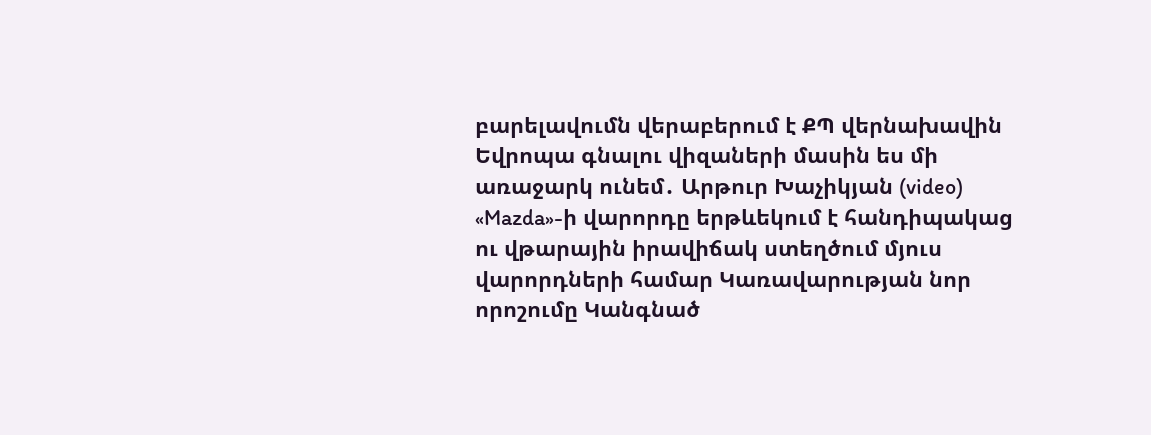բարելավումն վերաբերում է ՔՊ վերնախավին Եվրոպա գնալու վիզաների մասին ես մի առաջարկ ունեմ․ Արթուր Խաչիկյան (video) «Mazda»-ի վարորդը երթևեկում է հանդիպակաց ու վթարային իրավիճակ ստեղծում մյուս վարորդների համար Կառավարության նոր որոշումը Կանգնած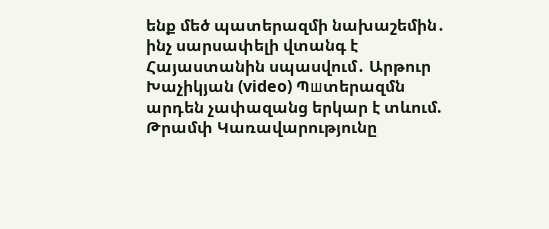ենք մեծ պատերազմի նախաշեմին․ ինչ սարսափելի վտանգ է Հայաստանին սպասվում․ Արթուր Խաչիկյան (video) Պшտերազմն արդեն չափազանց երկար է տևում. Թրամփ Կառավարությունը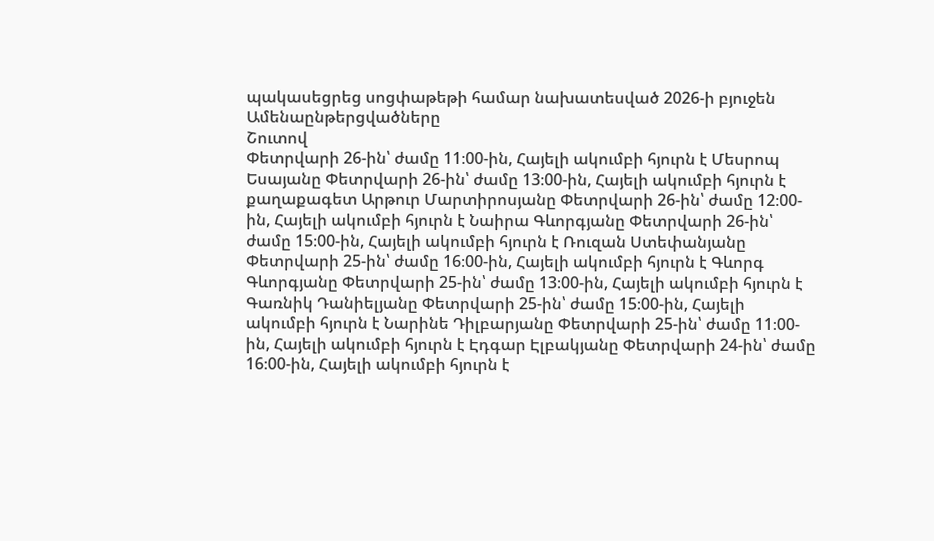պակասեցրեց սոցփաթեթի համար նախատեսված 2026-ի բյուջեն
Ամենաընթերցվածները
Շուտով
Փետրվարի 26-ին՝ ժամը 11։00-ին, Հայելի ակումբի հյուրն է Մեսրոպ Եսայանը Փետրվարի 26-ին՝ ժամը 13։00-ին, Հայելի ակումբի հյուրն է քաղաքագետ Արթուր Մարտիրոսյանը Փետրվարի 26-ին՝ ժամը 12։00-ին, Հայելի ակումբի հյուրն է Նաիրա Գևորգյանը Փետրվարի 26-ին՝ ժամը 15։00-ին, Հայելի ակումբի հյուրն է Ռուզան Ստեփանյանը Փետրվարի 25-ին՝ ժամը 16։00-ին, Հայելի ակումբի հյուրն է Գևորգ Գևորգյանը Փետրվարի 25-ին՝ ժամը 13։00-ին, Հայելի ակումբի հյուրն է Գառնիկ Դանիելյանը Փետրվարի 25-ին՝ ժամը 15։00-ին, Հայելի ակումբի հյուրն է Նարինե Դիլբարյանը Փետրվարի 25-ին՝ ժամը 11։00-ին, Հայելի ակումբի հյուրն է Էդգար Էլբակյանը Փետրվարի 24-ին՝ ժամը 16։00-ին, Հայելի ակումբի հյուրն է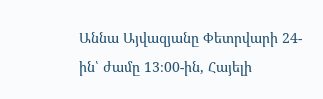Աննա Այվազյանը Փետրվարի 24-ին՝ ժամը 13։00-ին, Հայելի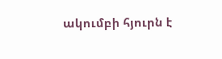ակումբի հյուրն է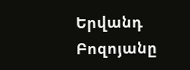Երվանդ Բոզոյանը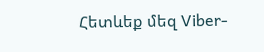Հետևեք մեզ Viber-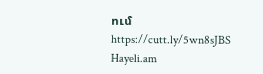ում https://cutt.ly/5wn8sJBS
Hayeli.am